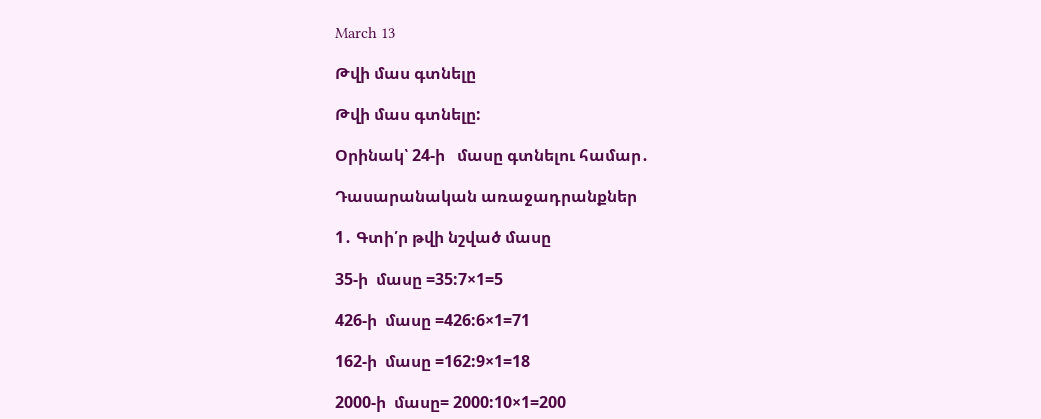March 13

Թվի մաս գտնելը

Թվի մաս գտնելը:

Օրինակ՝ 24-ի   մասը գտնելու համար․

Դասարանական առաջադրանքներ

1․ Գտի՛ր թվի նշված մասը

35-ի  մասը =35:7×1=5

426-ի  մասը =426:6×1=71

162-ի  մասը =162:9×1=18

2000-ի  մասը= 2000:10×1=200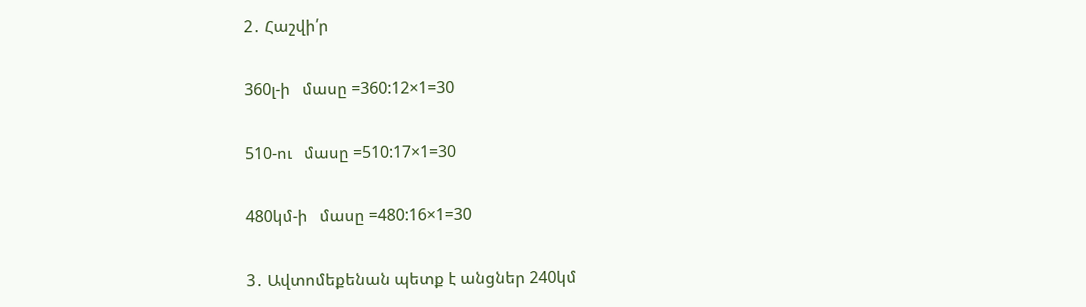2․ Հաշվի՛ր

360լ-ի   մասը =360:12×1=30

510-ու   մասը =510:17×1=30

480կմ-ի   մասը =480:16×1=30

3․ Ավտոմեքենան պետք է անցներ 240կմ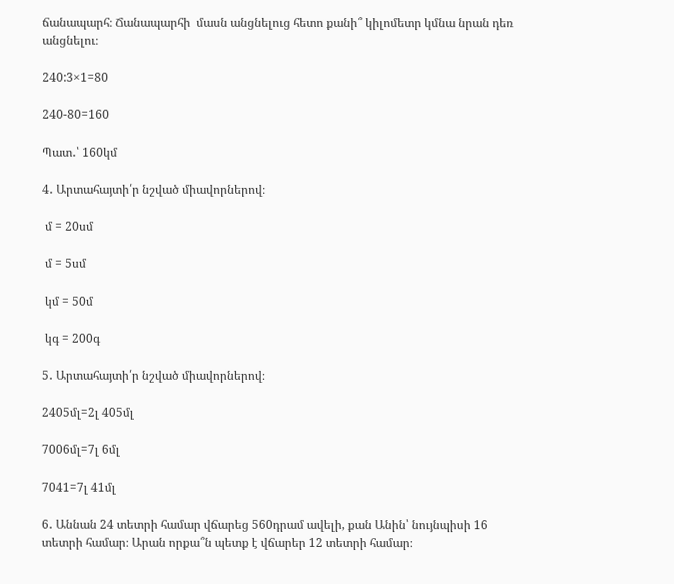ճանապարհ։ Ճանապարհի  մասն անցնելուց հետո քանի՞ կիլոմետր կմնա նրան դեռ անցնելու։

240:3×1=80

240-80=160

Պատ․՝ 160կմ

4․ Արտահայտի՛ր նշված միավորներով։

 մ = 20սմ

 մ = 5սմ

 կմ = 50մ

 կգ = 200գ

5․ Արտահայտի՛ր նշված միավորներով։

2405մլ=2լ 405մլ

7006մլ=7լ 6մլ

7041=7լ 41մլ

6․ Աննան 24 տետրի համար վճարեց 560դրամ ավելի, քան Անին՝ նույնպիսի 16 տետրի համար։ Արան որքա՞ն պետք է վճարեր 12 տետրի համար։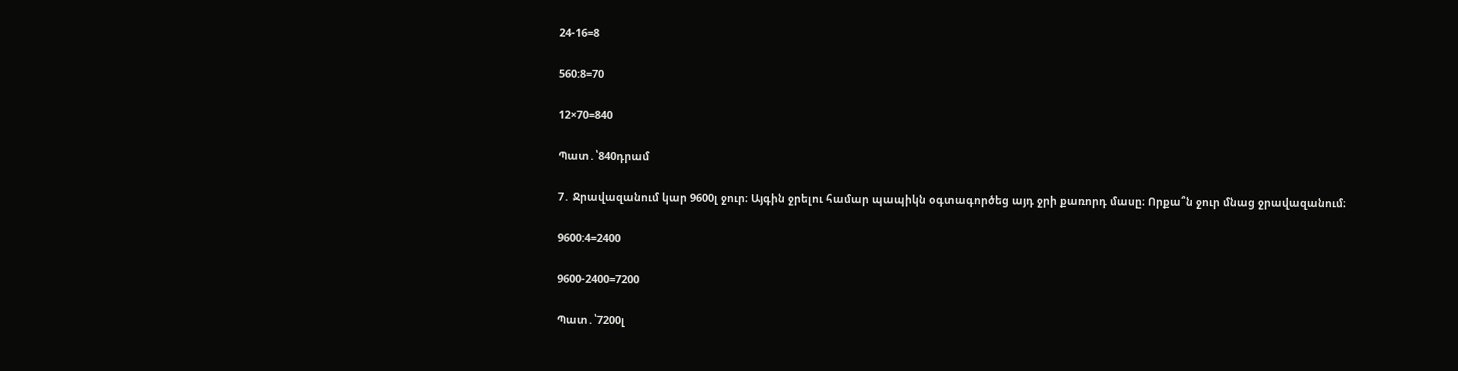24-16=8

560:8=70

12×70=840

Պատ․՝840դրամ

7․ Ջրավազանում կար 9600լ ջուր։ Այգին ջրելու համար պապիկն օգտագործեց այդ ջրի քառորդ մասը։ Որքա՞ն ջուր մնաց ջրավազանում։

9600:4=2400

9600-2400=7200

Պատ․՝7200լ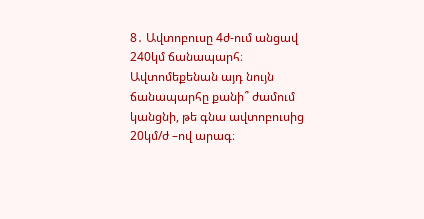8․ Ավտոբուսը 4ժ-ում անցավ 240կմ ճանապարհ։ Ավտոմեքենան այդ նույն ճանապարհը քանի՞ ժամում կանցնի, թե գնա ավտոբուսից 20կմ/ժ –ով արագ։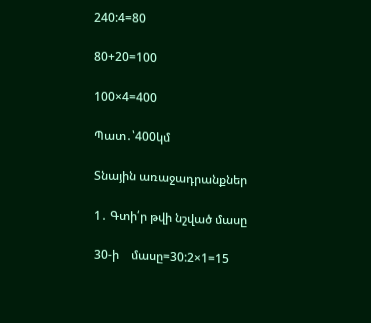240:4=80

80+20=100

100×4=400

Պատ․՝400կմ

Տնային առաջադրանքներ

1․ Գտի՛ր թվի նշված մասը

30-ի    մասը=30:2×1=15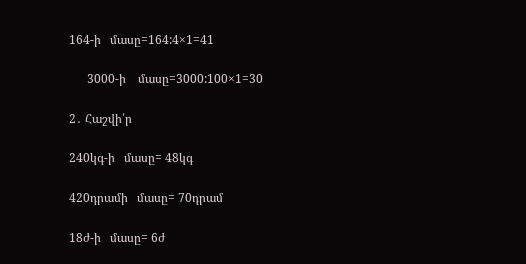164-ի   մասը=164:4×1=41

      3000-ի    մասը=3000:100×1=30

2․ Հաշվի՛ր

240կգ-ի   մասը= 48կգ

420դրամի   մասը= 70դրամ

18ժ-ի   մասը= 6ժ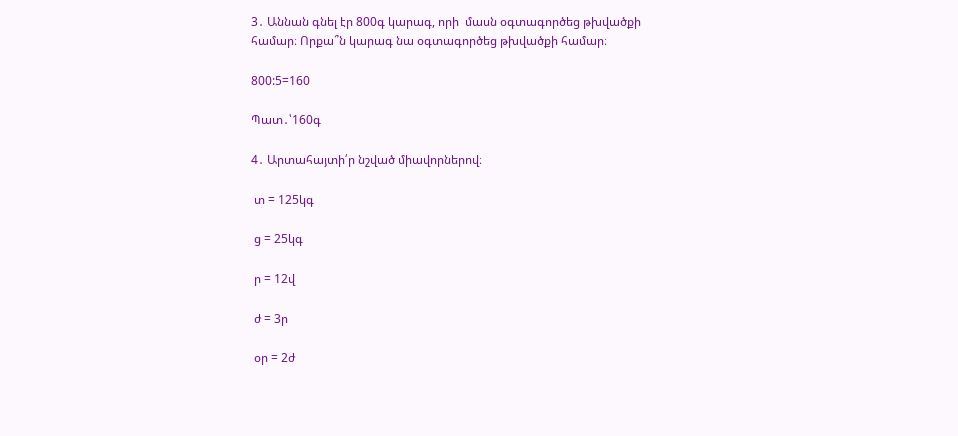3․ Աննան գնել էր 800գ կարագ, որի  մասն օգտագործեց թխվածքի համար։ Որքա՞ն կարագ նա օգտագործեց թխվածքի համար։

800:5=160

Պատ․՝160գ

4․ Արտահայտի՛ր նշված միավորներով։

 տ = 125կգ

 ց = 25կգ

 ր = 12վ

 ժ = 3ր

 օր = 2ժ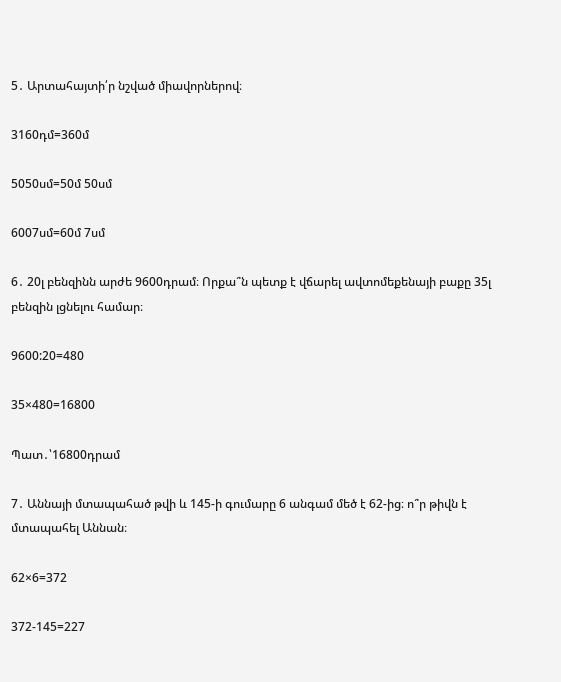5․ Արտահայտի՛ր նշված միավորներով։

3160դմ=360մ

5050սմ=50մ 50սմ

6007սմ=60մ 7սմ

6․ 20լ բենզինն արժե 9600դրամ։ Որքա՞ն պետք է վճարել ավտոմեքենայի բաքը 35լ բենզին լցնելու համար։

9600:20=480

35×480=16800

Պատ․՝16800դրամ

7․ Աննայի մտապահած թվի և 145-ի գումարը 6 անգամ մեծ է 62-ից։ ո՞ր թիվն է մտապահել Աննան։

62×6=372

372-145=227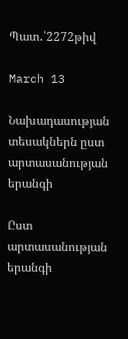Պատ․՝2272թիվ

March 13

Նախադասության տեսակներն ըստ արտասանության երանգի

Ըստ արտասանության երանգի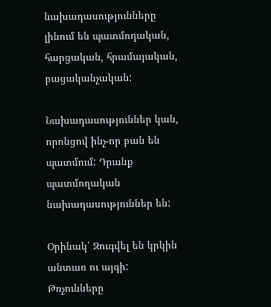նախադասությունները լինում են պատմողական, հարցական, հրամայական, բացականչական:

Նախադասություններ կան, որոնցով ինչ-որ բան են պատմում: Դրանք պատմողական նախադասություններ են:

Օրինակ՝ Զուգվել են կրկին անտառ ու այգի: Թռչունները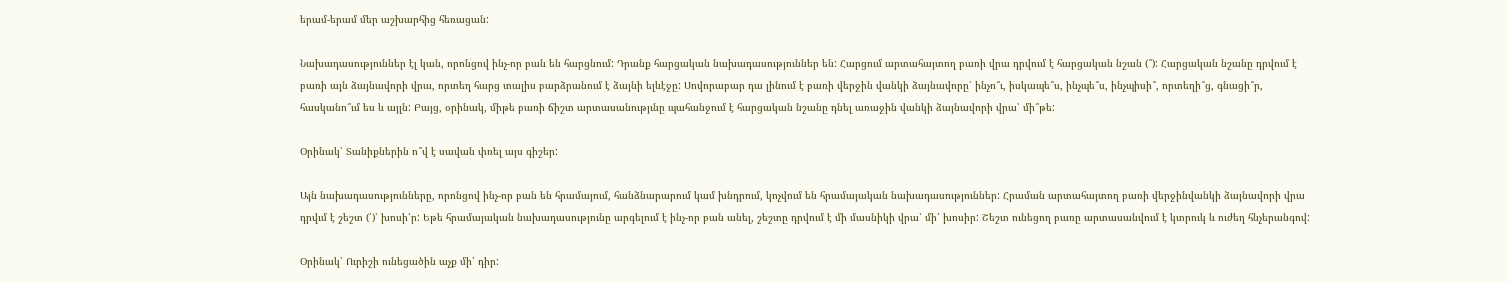երամ-երամ մեր աշխարհից հեռացան:

Նախադասություններ էլ կան, որոնցով ինչ-որ բան են հարցնում: Դրանք հարցական նախադասություններ են: Հարցում արտահայտող բառի վրա դրվում է հարցական նշան (՞): Հարցական նշանը դրվում է բառի այն ձայնավորի վրա, որտեղ հարց տալիս բարձրանում է ձայնի ելևէջը: Սովորաբար դա լինում է բառի վերջին վանկի ձայնավորը՝ ինչո՞ւ, իսկապե՞ս, ինչպե՞ս, ինչպիսի՞, որտեղի՞ց, գնացի՞ր, հասկանո՞ւմ ես և այլն: Բայց, օրինակ, միթե բառի ճիշտ արտասանությւնը պահանջում է հարցական նշանը դնել առաջին վանկի ձայնավորի վրա՝ մի՞թե:

Օրինակ՝ Տանիքներին ո՞վ է սավան փռել այս գիշեր:

Այն նախադասությունները, որոնցով ինչ-որ բան են հրամայում, հանձնարարում կամ խնդրում, կոչվում են հրամայական նախադասություններ: Հրաման արտահայտող բառի վերջինվանկի ձայնավորի վրա դրվւմ է շեշտ (՛)՝ խոսի՛ր: Եթե հրամայական նախադասությունը արգելում է ինչ-որ բան անել, շեշտը դրվում է մի մասնիկի վրա՝ մի՛ խոսիր: Շեշտ ունեցող բառը արտասանվում է կտրուկ և ուժեղ հնչերանգով:

Օրինակ՝ Ուրիշի ունեցածին աչք մի՛ դիր: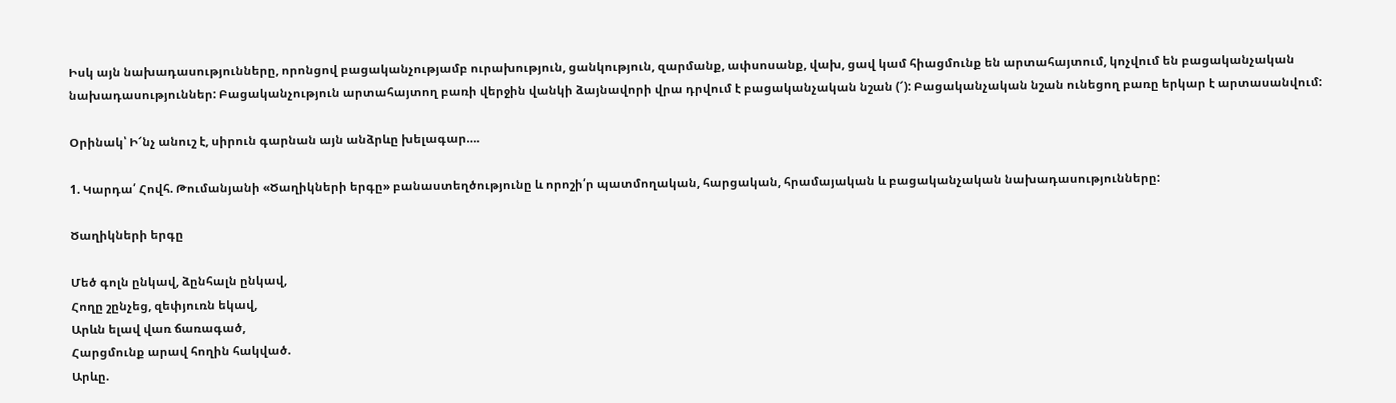Իսկ այն նախադասությունները, որոնցով բացականչությամբ ուրախություն, ցանկություն, զարմանք, ափսոսանք, վախ, ցավ կամ հիացմունք են արտահայտում, կոչվում են բացականչական նախադասություններ: Բացականչություն արտահայտող բառի վերջին վանկի ձայնավորի վրա դրվում է բացականչական նշան (՜): Բացականչական նշան ունեցող բառը երկար է արտասանվում:

Օրինակ՝ Ի՜նչ անուշ է, սիրուն գարնան այն անձրևը խելագար….

1. Կարդա՛ Հովհ. Թումանյանի «Ծաղիկների երգը» բանաստեղծությունը և որոշի՛ր պատմողական, հարցական, հրամայական և բացականչական նախադասությունները:

Ծաղիկների երգը

Մեծ գոլն ընկավ, ձընհալն ընկավ,
Հողը շընչեց, զեփյուռն եկավ,
Արևն ելավ վառ ճառագած,
Հարցմունք արավ հողին հակված.
Արևը.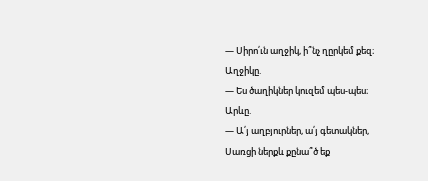— Սիրո՛ւն աղջիկ, ի՞նչ ղըրկեմ քեզ։
Աղջիկը.
— Ես ծաղիկներ կուզեմ պես-պես։
Արևը.
— Ա՛յ աղբյուրներ, ա՛յ գետակներ,
Սառցի ներքև քընա՞ծ եք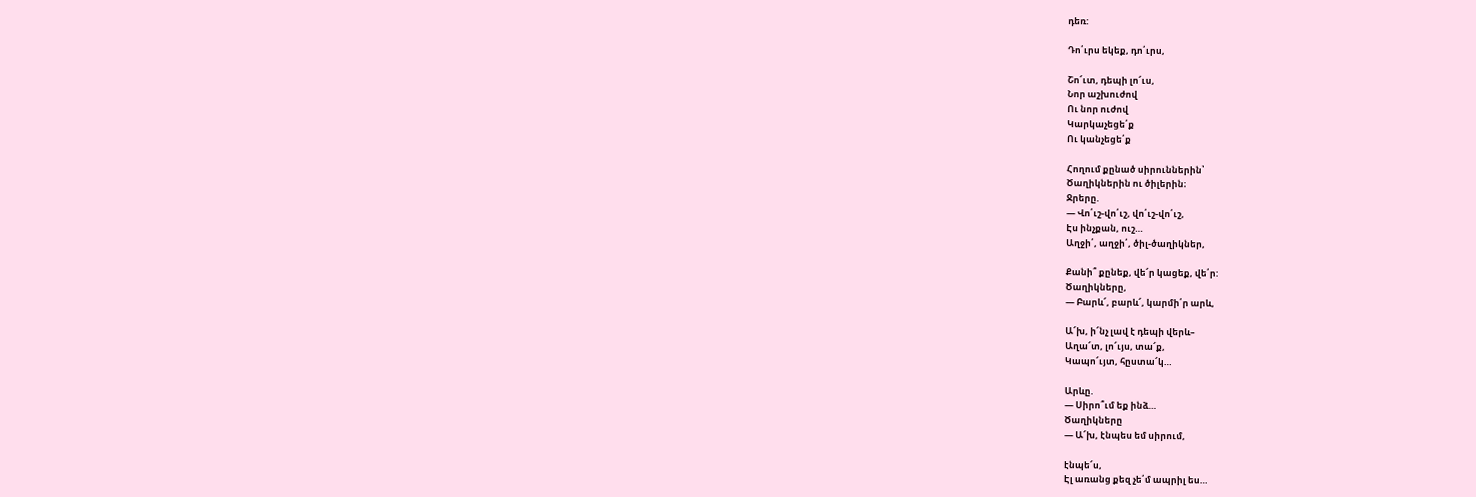դեռ:

Դո՛ւրս եկեք, դո՛ւրս,

Շո՜ւտ, դեպի լո՜ւս,
Նոր աշխուժով
Ու նոր ուժով
Կարկաչեցե՛ք
Ու կանչեցե՛ք

Հողում քընած սիրուններին՝
Ծաղիկներին ու ծիլերին։
Ջրերը.
— Վո՛ւշ-վո՛ւշ, վո՛ւշ-վո՛ւշ,
Էս ինչքան, ուշ…
Աղջի՛, աղջի՛, ծիլ-ծաղիկներ,

Քանի՞ քընեք, վե՜ր կացեք, վե՛ր:
Ծաղիկները,
— Բարև՜, բարև՜, կարմի՛ր արև,

Ա՜խ, ի՜նչ լավ է դեպի վերև–
Աղա՜տ, լո՜ւյս, տա՜ք,
Կապո՜ւյտ, հըստա՜կ…

Արևը.
— Սիրո՞ւմ եք ինձ…
Ծաղիկները
— Ա՜խ, էնպես եմ սիրում,

էնպե՜ս,
Էլ առանց քեզ չե՛մ ապրիլ ես…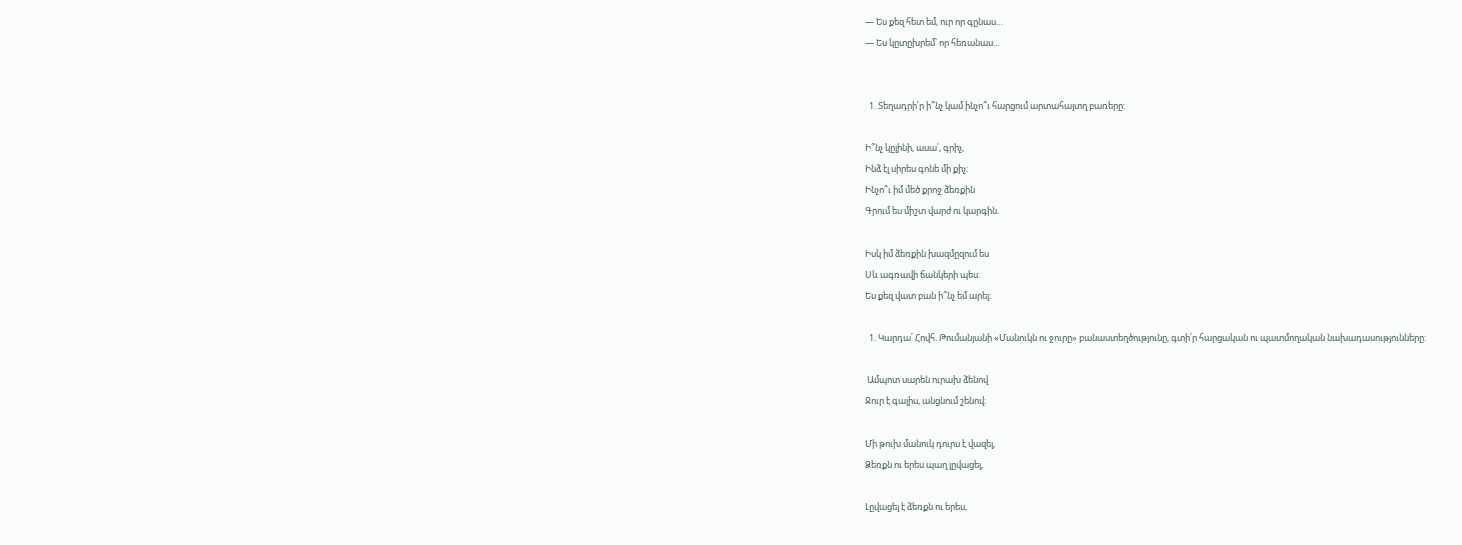— Ես քեզ հետ եմ, ուր որ գընաս…
— Ես կըտըխրեմ՝ որ հեռանաս…


  1. Տեղադրի՛ր ի՞նչ կամ ինչո՞ւ հարցում արտահայտղ բառերը:

Ի՞նչ կըլինի, ասա՛, գրիչ,
Ինձ էլ սիրես գոնե մի քիչ։
Ինչո՞ւ իմ մեծ քրոջ ձեռքին
Գրում ես միշտ վարժ ու կարգին.

Իսկ իմ ձեռքին խազմըզում ես
Սև ագռավի ճանկերի պես։
Ես քեզ վատ բան ի՞նչ եմ արել։

  1. Կարդա՛ Հովհ. Թումանյանի «Մանուկն ու ջուրը» բանաստեղծությունը, գտի՛ր հարցական ու պատմողական նախադասությունները:

 Ամպոտ սարեն ուրախ ձենով
Ջուր է գալիս, անցնում շենով։

Մի թուխ մանուկ դուրս է վազել,
Ձեռքն ու երես պաղ լըվացել,

Լըվացել է ձեռքն ու երես,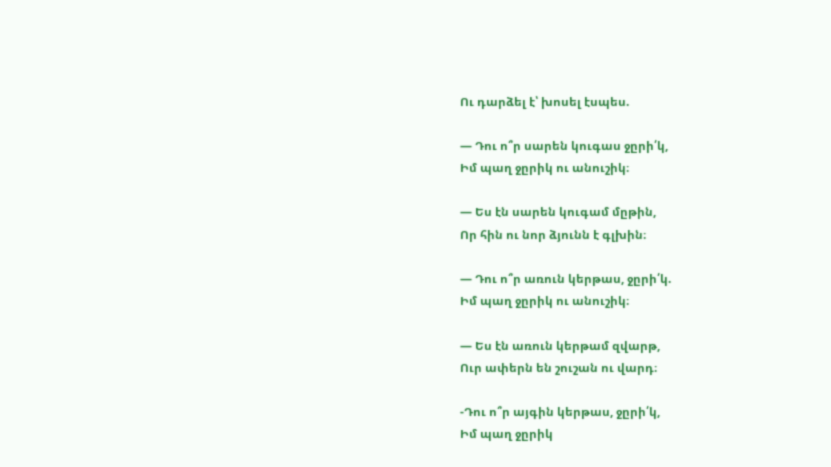Ու դարձել է՝ խոսել էսպես.

— Դու ո՞ր սարեն կուգաս ջըրի՛կ,
Իմ պաղ ջըրիկ ու անուշիկ։

— Ես էն սարեն կուգամ մըթին,
Որ հին ու նոր ձյունն է գլխին։

— Դու ո՞ր առուն կերթաս, ջըրի՛կ.
Իմ պաղ ջըրիկ ու անուշիկ։

— Ես էն առուն կերթամ զվարթ,
Ուր ափերն են շուշան ու վարդ։

-Դու ո՞ր այգին կերթաս, ջըրի՛կ,
Իմ պաղ ջըրիկ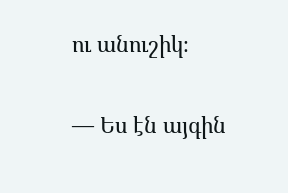ու անուշիկ։

— Ես էն այգին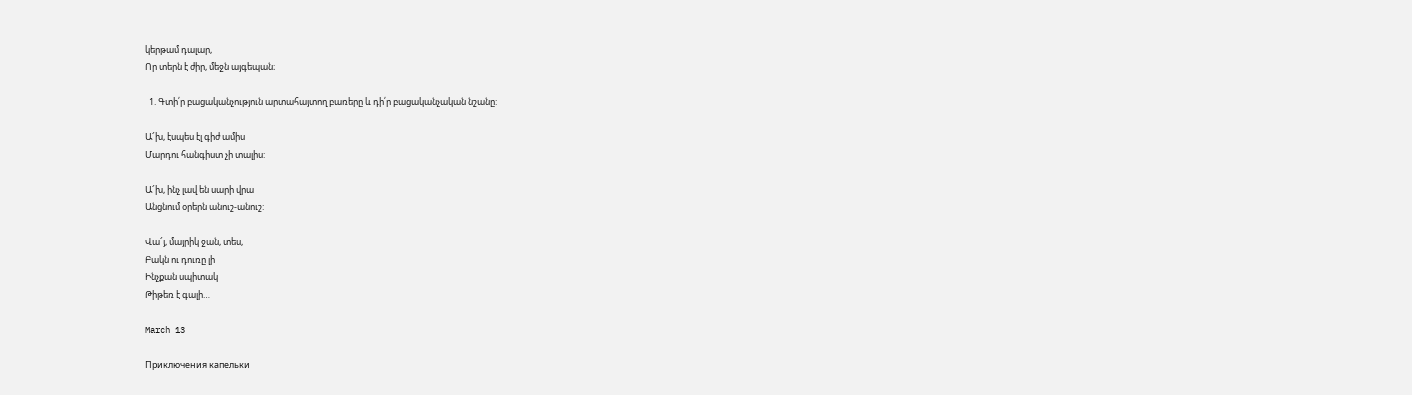կերթամ դալար,
Որ տերն է ժիր, մեջն այգեպան։

  1. Գտի՛ր բացականչություն արտահայտող բառերը և դի՛ր բացականչական նշանը:

Ա՜խ, էսպես էլ գիժ ամիս
Մարդու հանգիստ չի տալիս:

Ա՜խ, ինչ լավ են սարի վրա
Անցնում օրերն անուշ-անուշ:

Վա՜յ, մայրիկ ջան, տես,
Բակն ու դուռը լի
Ինչքան սպիտակ
Թիթեռ է գալի…

March 13

Приключения капельки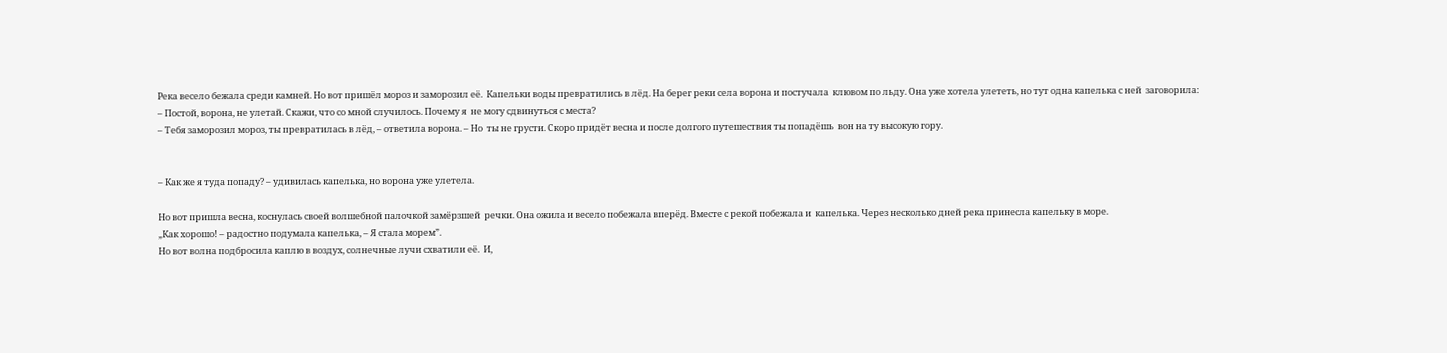Река весело бежала среди камней. Но вот пришёл мороз и заморозил её.  Капельки воды превратились в лёд. На берег реки села ворона и постучала  клювом по льду. Она уже хотела улететь, но тут одна капелька с ней  заговорила:
– Постой, ворона, не улетай. Скажи, что со мной случилось. Почему я  не могу сдвинуться с места?
– Тебя заморозил мороз, ты превратилась в лёд, – ответила ворона. – Но  ты не грусти. Скоро придёт весна и после долгого путешествия ты попадёшь  вон на ту высокую гору.


– Как же я туда попаду? – удивилась капелька, но ворона уже улетела.

Но вот пришла весна, коснулась своей волшебной палочкой замёрзшей  речки. Она ожила и весело побежала вперёд. Вместе с рекой побежала и  капелька. Через несколько дней река принесла капельку в море.
„Как хорошо! – радостно подумала капелька, – Я стала морем”.
Но вот волна подбросила каплю в воздух, солнечные лучи схватили её.  И,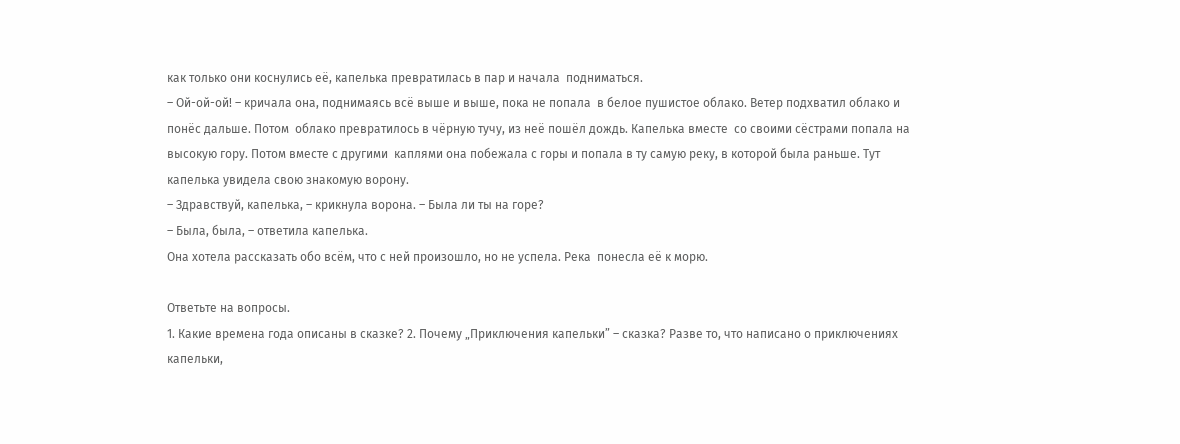как только они коснулись её, капелька превратилась в пар и начала  подниматься.
– Ой-ой-ой! – кричала она, поднимаясь всё выше и выше, пока не попала  в белое пушистое облако. Ветер подхватил облако и понёс дальше. Потом  облако превратилось в чёрную тучу, из неё пошёл дождь. Капелька вместе  со своими сёстрами попала на высокую гору. Потом вместе с другими  каплями она побежала с горы и попала в ту самую реку, в которой была раньше. Тут капелька увидела свою знакомую ворону.
– Здравствуй, капелька, – крикнула ворона. – Была ли ты на горе?
– Была, была, – ответила капелька.
Она хотела рассказать обо всём, что с ней произошло, но не успела. Река  понесла её к морю.

Ответьте на вопросы.
1. Какие времена года описаны в сказке? 2. Почему „Приключения капельки” – сказка? Разве то, что написано о приключениях капельки,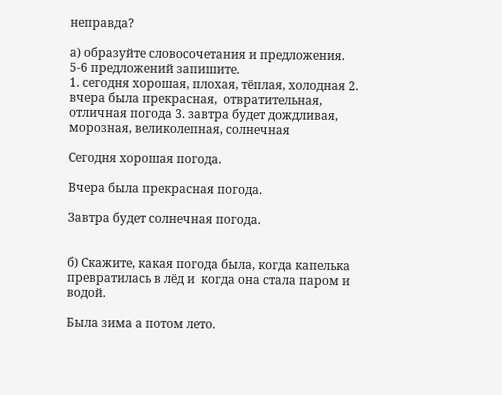неправда?

а) образуйте словосочетания и предложения. 5-6 предложений запишите.
1. сегодня хорошая, плохая, тёплая, холодная 2. вчера была прекрасная,  отвратительная, отличная погода 3. завтра будет дождливая, морозная, великолепная, солнечная

Сегодня хорошая погода.

Вчера была прекрасная погода.

Завтра будет солнечная погода.


б) Скажите, какая погода была, когда капелька превратилась в лёд и  когда она стала паром и водой.

Была зима а потом лето.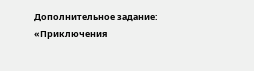Дополнительное задание: «Приключения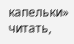капельки» читать,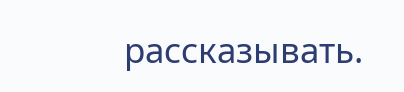рассказывать.